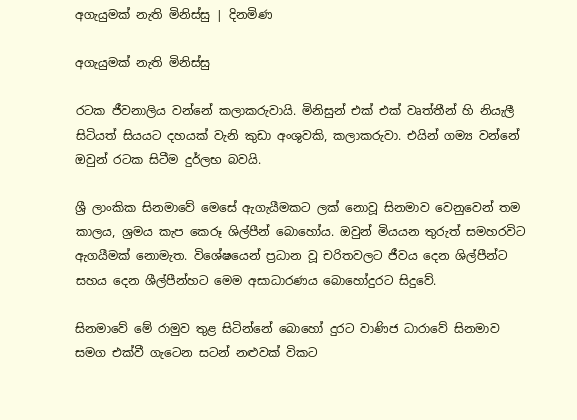අගැයුමක් නැති මිනිස්සු | දිනමිණ

අගැයුමක් නැති මිනිස්සු

රටක ජීවනාලිය වන්නේ කලාකරුවායි. මිනිසුන් එක් එක් වෘත්තීන් හි නියැලී සිටියත් සියයට දහයක් වැනි කුඩා අංශුවකි, කලාකරුවා. එයින් ගම්‍ය වන්නේ ඔවුන් රටක සිටීම දුර්ලභ බවයි.

ශ්‍රී ලාංකික සිනමාවේ මෙසේ ඇගැයීමකට ලක් නොවූ සිනමාව වෙනුවෙන් තම කාලය, ශ්‍රමය කැප කෙරූ ශිල්පීන් බොහෝය. ඔවුන් මියයන තුරුත් සමහරවිට ඇගයීමක් නොමැත. විශේෂයෙන් ප්‍රධාන වූ චරිතවලට ජීවය දෙන ශිල්පීන්ට සහය දෙන ශීල්පීන්හට මෙම අසාධාරණය බොහෝදුරට සිදුවේ.

සිනමාවේ මේ රාමුව තුළ සිටින්නේ බොහෝ දුරට වාණිජ ධාරාවේ සිනමාව සමග එක්වී ගැටෙන සටන් නළුවක් විකට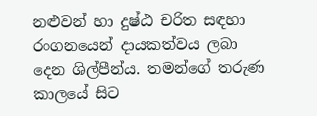නළුවන් හා දුෂ්ඨ චරිත සඳහා රංගනයෙන් දායකත්වය ලබා දෙන ශිල්පීන්ය. තමන්ගේ තරුණ කාලයේ සිට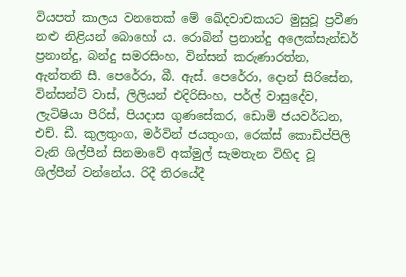වියපත් කාලය වනතෙක් මේ ඛේදවාචකයට මුසුවූ ප්‍රවීණ නළු නිළියන් බොහෝ ය. රොබින් ප්‍රනාන්දු අලෙක්සැන්ඩර් ප්‍රනාන්දු, බන්දු සමරසිංහ, වින්සන් කරුණාරත්න, ඇන්තනි සී. පෙරේරා, බී. ඇස්. පෙරේරා, දොන් සිරිසේන, වින්සන්ට් වාස්, ලිලියන් එදිරිසිංහ, පර්ල් වාසුදේව, ලැටිෂියා පීරිස්, පියදාස ගුණසේකර, ඩොමි ජයවර්ධන, එච්. ඩී. කුලතුංග, මර්වින් ජයතුංග, රෙක්ස් කොඩිප්පිලි වැනි ශිල්පීන් සිනමාවේ අක්මුල් සැමතැන විහිද වූ ශිල්පීන් වන්නේය. රිදී තිරයේදී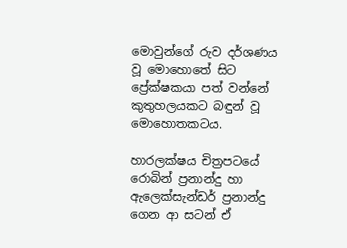මොවුන්ගේ රුව දර්ශණය වූ මොහොතේ සිට ප්‍රේක්ෂකයා පත් වන්නේ කුතුහලයකට බඳුන් වූ මොහොතකටය.

හාරලක්ෂය චිත්‍රපටයේ රොබින් ප්‍රනාන්දු හා ඇලෙක්සැන්ඩර් ප්‍රනාන්දු ගෙන ආ සටන් ඒ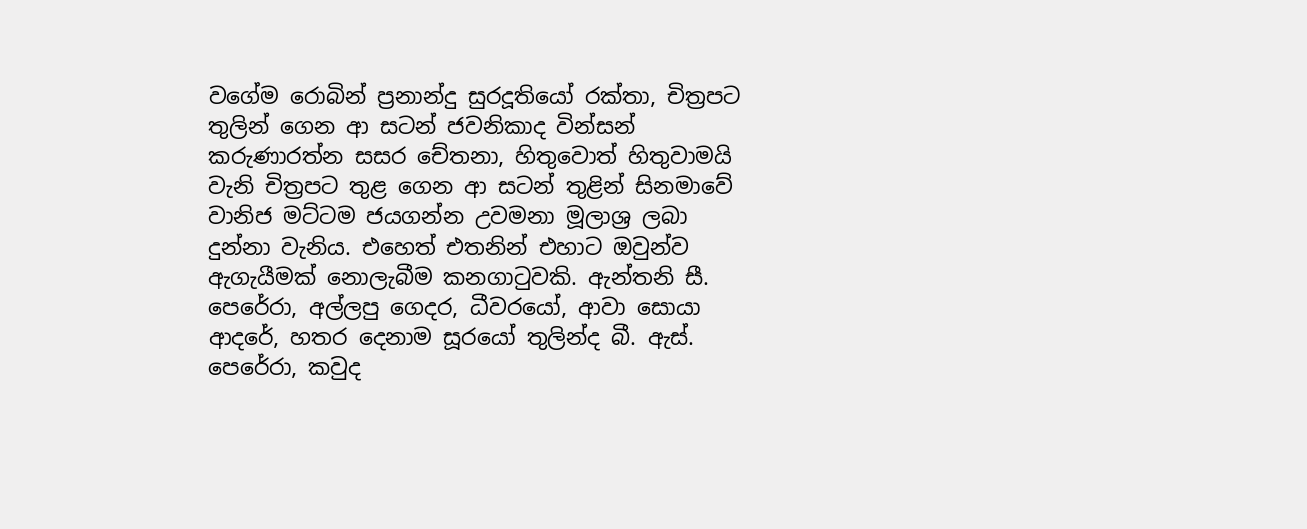වගේම රොබින් ප්‍රනාන්දු සුරදූතියෝ රක්තා, චිත්‍රපට තුලින් ගෙන ආ සටන් ජවනිකාද වින්සන් කරුණාරත්න සසර චේතනා, හිතුවොත් හිතුවාමයි වැනි චිත්‍රපට තුළ ගෙන ආ සටන් තුළින් සිනමාවේ වානිජ මට්ටම ජයගන්න උවමනා මූලාශ්‍ර ලබා දුන්නා වැනිය. එහෙත් එතනින් එහාට ඔවුන්ව ඇගැයීමක් නොලැබීම කනගාටුවකි. ඇන්තනි සී. පෙරේරා, අල්ලපු ගෙදර, ධීවරයෝ, ආවා සොයා ආදරේ, හතර දෙනාම සූරයෝ තුලින්ද බී. ඇස්. පෙරේරා, කවුද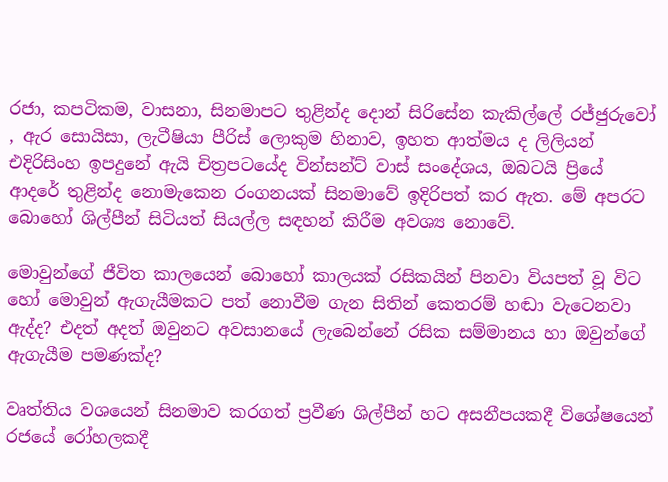රජා, කපටිකම, වාසනා, සිනමාපට තුළින්ද දොන් සිරිසේන කැකිල්ලේ රජ්ජුරුවෝ , ඇර සොයිසා, ලැටීෂියා පීරිස් ලොකුම හිනාව, ඉහත ආත්මය ද ලිලියන් එදිරිසිංහ ඉපදුනේ ඇයි චිත්‍රපටයේද වින්සන්ට් වාස් සංදේශය, ඔබටයි ප්‍රියේ ආදරේ තුළින්ද නොමැකෙන රංගනයක් සිනමාවේ ඉදිරිපත් කර ඇත. මේ අපරට බොහෝ ශිල්පීන් සිටියත් සියල්ල සඳහන් කිරීම අවශ්‍ය නොවේ.

මොවුන්ගේ ජීවිත කාලයෙන් බොහෝ කාලයක් රසිකයින් පිනවා වියපත් වූ විට හෝ මොවුන් ඇගැයීමකට පත් නොවීම ගැන සිතින් කෙතරම් හඬා වැටෙනවා ඇද්ද? එදත් අදත් ඔවුනට අවසානයේ ලැබෙන්නේ රසික සම්මානය හා ඔවුන්ගේ ඇගැයීම පමණක්ද?

වෘත්තිය වශයෙන් සිනමාව කරගත් ප්‍රවීණ ශිල්පීන් හට අසනීපයකදී විශේෂයෙන් රජයේ රෝහලකදී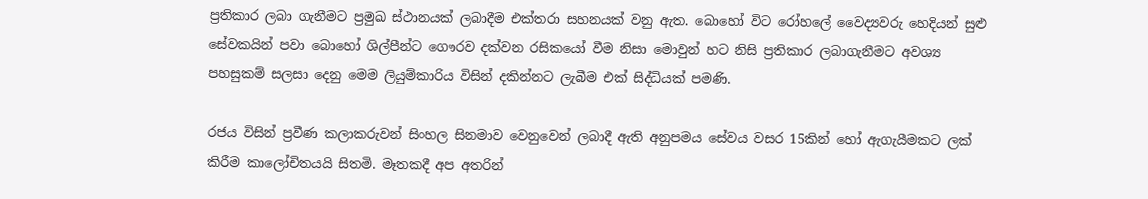ප්‍රතිකාර ලබා ගැනීමට ප්‍රමුඛ ස්ථානයක් ලබාදීම එක්තරා සහනයක් වනු ඇත. බොහෝ විට රෝහලේ වෛද්‍යවරු හෙදියන් සුළු සේවකයින් පවා බොහෝ ශිල්පීන්ට ගෞරව දක්වන රසිකයෝ වීම නිසා මොවුන් හට නිසි ප්‍රතිකාර ලබාගැනීමට අවශ්‍ය පහසුකම් සලසා දෙනු මෙම ලියුම්කාරිය විසින් දකින්නට ලැබීම එක් සිද්ධියක් පමණි.

රජය විසින් ප්‍රවීණ කලාකරුවන් සිංහල සිනමාව වෙනුවෙන් ලබාදී ඇති අනුපමය සේවය වසර 15කින් හෝ ඇගැයීමකට ලක් කිරීම කාලෝචිතයයි සිතමි. මෑතකදී අප අතරින්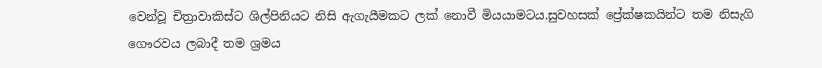වෙන්වූ චිත්‍රාවාකිස්ට ශිල්පිනියට නිසි ඇගැයීමකට ලක් නොවී මියයාමටය.සුවහසක් ප්‍රේක්ෂකයින්ට තම නිසැගි ගෞරවය ලබාදී තම ශ්‍රමය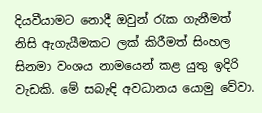දියවීයාමට නොදී ඔවුන් රැක ගැනීමත් නිසි ඇගැයීමකට ලක් කිරීමත් සිංහල සිනමා වංශය නාමයෙන් කළ යුතු ඉදිරි වැඩකි. මේ සබැඳි අවධානය යොමු වේවා.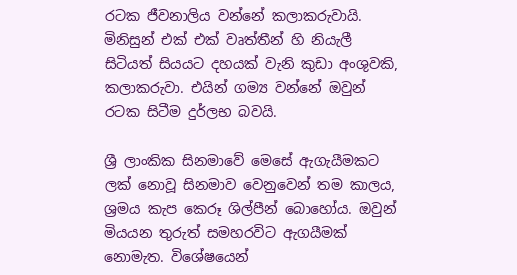රටක ජීවනාලිය වන්නේ කලාකරුවායි. මිනිසුන් එක් එක් වෘත්තීන් හි නියැලී සිටියත් සියයට දහයක් වැනි කුඩා අංශුවකි, කලාකරුවා. එයින් ගම්‍ය වන්නේ ඔවුන් රටක සිටීම දුර්ලභ බවයි.

ශ්‍රී ලාංකික සිනමාවේ මෙසේ ඇගැයීමකට ලක් නොවූ සිනමාව වෙනුවෙන් තම කාලය, ශ්‍රමය කැප කෙරූ ශිල්පීන් බොහෝය. ඔවුන් මියයන තුරුත් සමහරවිට ඇගයීමක් නොමැත. විශේෂයෙන්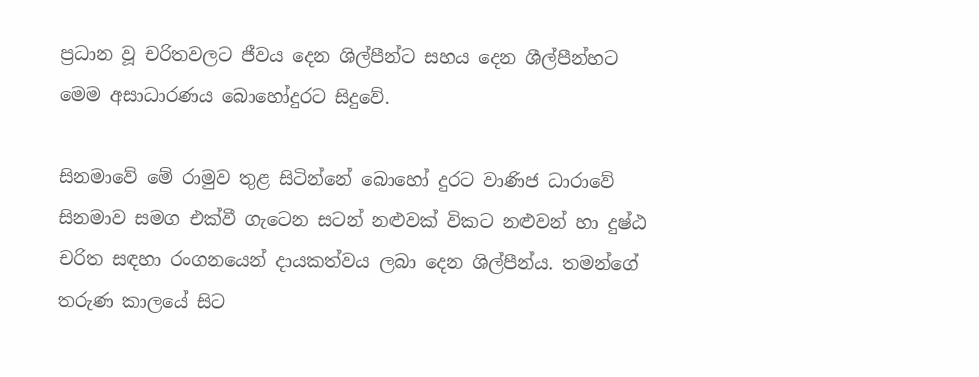ප්‍රධාන වූ චරිතවලට ජීවය දෙන ශිල්පීන්ට සහය දෙන ශීල්පීන්හට මෙම අසාධාරණය බොහෝදුරට සිදුවේ.

සිනමාවේ මේ රාමුව තුළ සිටින්නේ බොහෝ දුරට වාණිජ ධාරාවේ සිනමාව සමග එක්වී ගැටෙන සටන් නළුවක් විකට නළුවන් හා දුෂ්ඨ චරිත සඳහා රංගනයෙන් දායකත්වය ලබා දෙන ශිල්පීන්ය. තමන්ගේ තරුණ කාලයේ සිට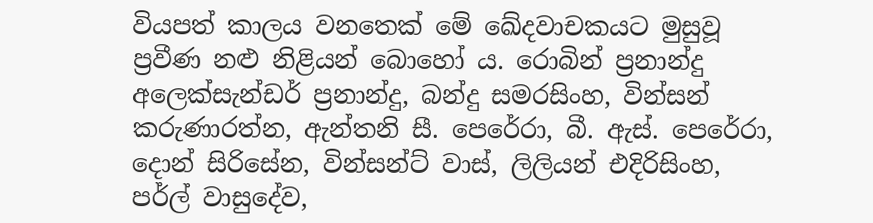වියපත් කාලය වනතෙක් මේ ඛේදවාචකයට මුසුවූ ප්‍රවීණ නළු නිළියන් බොහෝ ය. රොබින් ප්‍රනාන්දු අලෙක්සැන්ඩර් ප්‍රනාන්දු, බන්දු සමරසිංහ, වින්සන් කරුණාරත්න, ඇන්තනි සී. පෙරේරා, බී. ඇස්. පෙරේරා, දොන් සිරිසේන, වින්සන්ට් වාස්, ලිලියන් එදිරිසිංහ, පර්ල් වාසුදේව,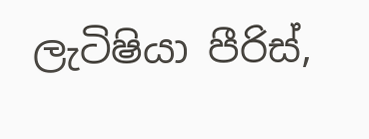ලැටිෂියා පීරිස්,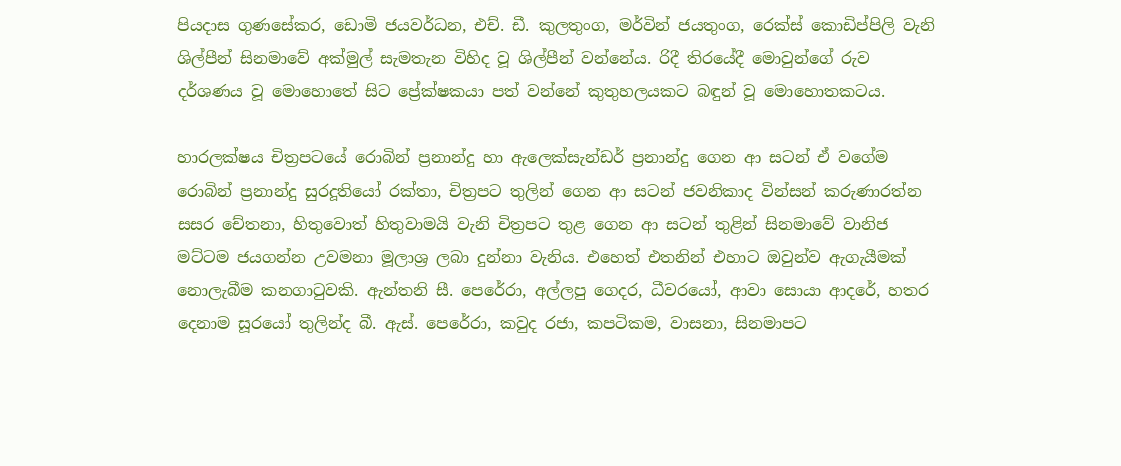පියදාස ගුණසේකර, ඩොමි ජයවර්ධන, එච්. ඩී. කුලතුංග, මර්වින් ජයතුංග, රෙක්ස් කොඩිප්පිලි වැනි ශිල්පීන් සිනමාවේ අක්මුල් සැමතැන විහිද වූ ශිල්පීන් වන්නේය. රිදී තිරයේදී මොවුන්ගේ රුව දර්ශණය වූ මොහොතේ සිට ප්‍රේක්ෂකයා පත් වන්නේ කුතුහලයකට බඳුන් වූ මොහොතකටය.

හාරලක්ෂය චිත්‍රපටයේ රොබින් ප්‍රනාන්දු හා ඇලෙක්සැන්ඩර් ප්‍රනාන්දු ගෙන ආ සටන් ඒ වගේම රොබින් ප්‍රනාන්දු සුරදූතියෝ රක්තා, චිත්‍රපට තුලින් ගෙන ආ සටන් ජවනිකාද වින්සන් කරුණාරත්න සසර චේතනා, හිතුවොත් හිතුවාමයි වැනි චිත්‍රපට තුළ ගෙන ආ සටන් තුළින් සිනමාවේ වානිජ මට්ටම ජයගන්න උවමනා මූලාශ්‍ර ලබා දුන්නා වැනිය. එහෙත් එතනින් එහාට ඔවුන්ව ඇගැයීමක් නොලැබීම කනගාටුවකි. ඇන්තනි සී. පෙරේරා, අල්ලපු ගෙදර, ධීවරයෝ, ආවා සොයා ආදරේ, හතර දෙනාම සූරයෝ තුලින්ද බී. ඇස්. පෙරේරා, කවුද රජා, කපටිකම, වාසනා, සිනමාපට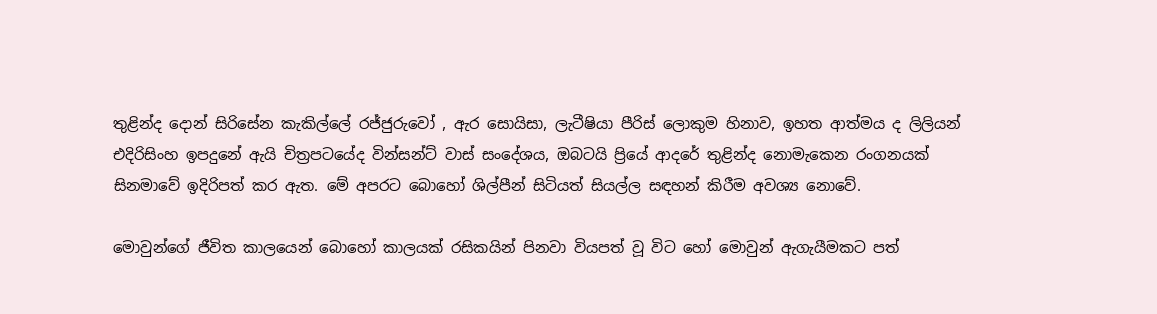තුළින්ද දොන් සිරිසේන කැකිල්ලේ රජ්ජුරුවෝ , ඇර සොයිසා, ලැටීෂියා පීරිස් ලොකුම හිනාව, ඉහත ආත්මය ද ලිලියන් එදිරිසිංහ ඉපදුනේ ඇයි චිත්‍රපටයේද වින්සන්ට් වාස් සංදේශය, ඔබටයි ප්‍රියේ ආදරේ තුළින්ද නොමැකෙන රංගනයක් සිනමාවේ ඉදිරිපත් කර ඇත. මේ අපරට බොහෝ ශිල්පීන් සිටියත් සියල්ල සඳහන් කිරීම අවශ්‍ය නොවේ.

මොවුන්ගේ ජීවිත කාලයෙන් බොහෝ කාලයක් රසිකයින් පිනවා වියපත් වූ විට හෝ මොවුන් ඇගැයීමකට පත්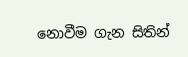නොවීම ගැන සිතින්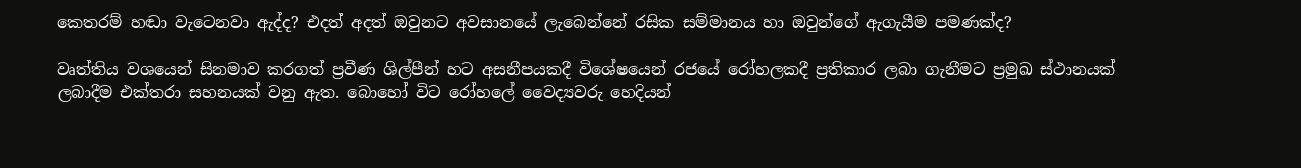කෙතරම් හඬා වැටෙනවා ඇද්ද? එදත් අදත් ඔවුනට අවසානයේ ලැබෙන්නේ රසික සම්මානය හා ඔවුන්ගේ ඇගැයීම පමණක්ද?

වෘත්තිය වශයෙන් සිනමාව කරගත් ප්‍රවීණ ශිල්පීන් හට අසනීපයකදී විශේෂයෙන් රජයේ රෝහලකදී ප්‍රතිකාර ලබා ගැනීමට ප්‍රමුඛ ස්ථානයක් ලබාදීම එක්තරා සහනයක් වනු ඇත. බොහෝ විට රෝහලේ වෛද්‍යවරු හෙදියන්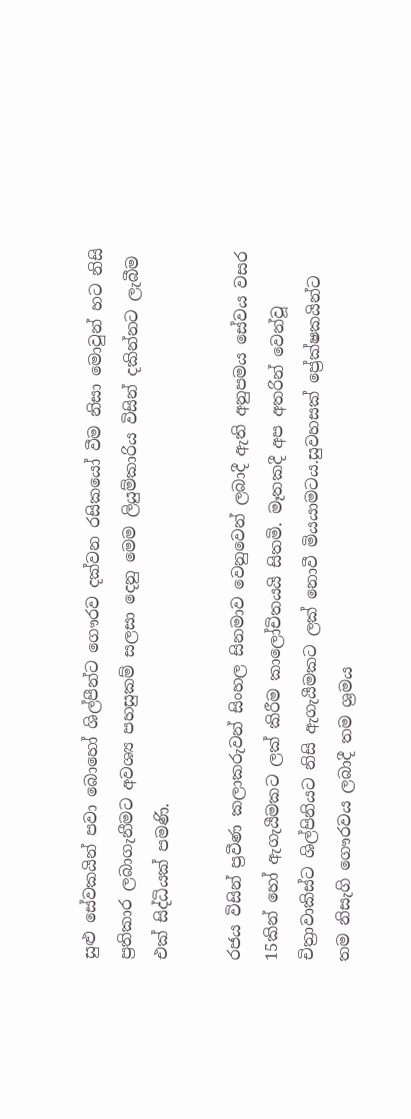සුළු සේවකයින් පවා බොහෝ ශිල්පීන්ට ගෞරව දක්වන රසිකයෝ වීම නිසා මොවුන් හට නිසි ප්‍රතිකාර ලබාගැනීමට අවශ්‍ය පහසුකම් සලසා දෙනු මෙම ලියුම්කාරිය විසින් දකින්නට ලැබීම එක් සිද්ධියක් පමණි.

රජය විසින් ප්‍රවීණ කලාකරුවන් සිංහල සිනමාව වෙනුවෙන් ලබාදී ඇති අනුපමය සේවය වසර 15කින් හෝ ඇගැයීමකට ලක් කිරීම කාලෝචිතයයි සිතමි. මෑතකදී අප අතරින් වෙන්වූ චිත්‍රාවාකිස්ට ශිල්පිනියට නිසි ඇගැයීමකට ලක් නොවී මියයාමටය.සුවහසක් ප්‍රේක්ෂකයින්ට තම නිසැගි ගෞරවය ලබාදී තම ශ්‍රමය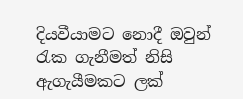දියවීයාමට නොදී ඔවුන් රැක ගැනීමත් නිසි ඇගැයීමකට ලක්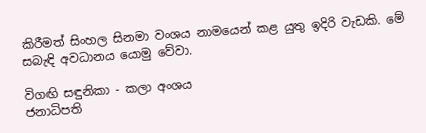කිරීමත් සිංහල සිනමා වංශය නාමයෙන් කළ යුතු ඉදිරි වැඩකි. මේ සබැඳි අවධානය යොමු වේවා.

විගඟි සඳුනිකා - කලා අංශය
ජනාධිපති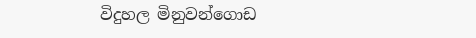විදුහල මිනුවන්ගොඩ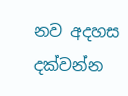නව අදහස දක්වන්න